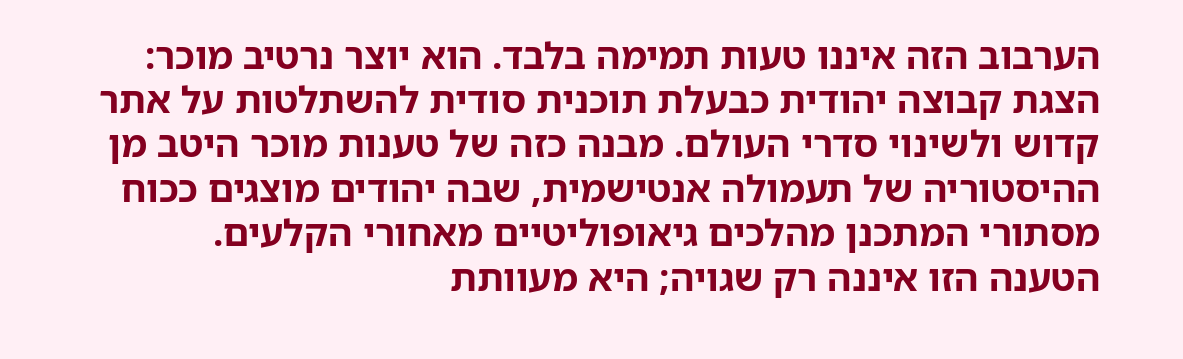הערבוב הזה איננו טעות תמימה בלבד. הוא יוצר נרטיב מוכר: הצגת קבוצה יהודית כבעלת תוכנית סודית להשתלטות על אתר קדוש ולשינוי סדרי העולם. מבנה כזה של טענות מוכר היטב מן ההיסטוריה של תעמולה אנטישמית, שבה יהודים מוצגים ככוח מסתורי המתכנן מהלכים גיאופוליטיים מאחורי הקלעים.
הטענה הזו איננה רק שגויה; היא מעוותת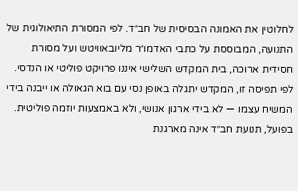לחלוטין את האמונה הבסיסית של חב״ד. לפי המסורת התיאולוגית של התנועה, המבוססת על כתבי האדמו״ר מליובאוויטש ועל מסורת חסידית ארוכה, בית המקדש השלישי איננו פרויקט פוליטי או הנדסי. לפי תפיסה זו, המקדש יתגלה באופן נסי עם בוא הגאולה או ייבנה בידי המשיח עצמו — לא בידי ארגון אנושי, ולא באמצעות יוזמה פוליטית.
בפועל, תנועת חב״ד אינה מארגנת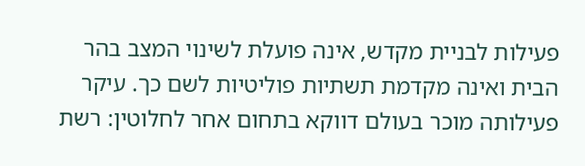פעילות לבניית מקדש, אינה פועלת לשינוי המצב בהר הבית ואינה מקדמת תשתיות פוליטיות לשם כך. עיקר פעילותה מוכר בעולם דווקא בתחום אחר לחלוטין: רשת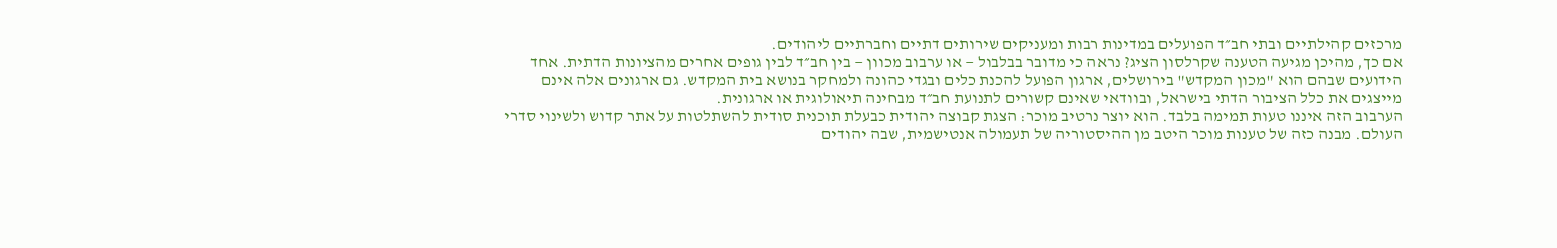מרכזים קהילתיים ובתי חב״ד הפועלים במדינות רבות ומעניקים שירותים דתיים וחברתיים ליהודים.
אם כך, מהיכן מגיעה הטענה שקרלסון הציג? נראה כי מדובר בבלבול — או ערבוב מכוון — בין חב״ד לבין גופים אחרים מהציונות הדתית. אחד הידועים שבהם הוא "מכון המקדש" בירושלים, ארגון הפועל להכנת כלים ובגדי כהונה ולמחקר בנושא בית המקדש. גם ארגונים אלה אינם מייצגים את כלל הציבור הדתי בישראל, ובוודאי שאינם קשורים לתנועת חב״ד מבחינה תיאולוגית או ארגונית.
הערבוב הזה איננו טעות תמימה בלבד. הוא יוצר נרטיב מוכר: הצגת קבוצה יהודית כבעלת תוכנית סודית להשתלטות על אתר קדוש ולשינוי סדרי העולם. מבנה כזה של טענות מוכר היטב מן ההיסטוריה של תעמולה אנטישמית, שבה יהודים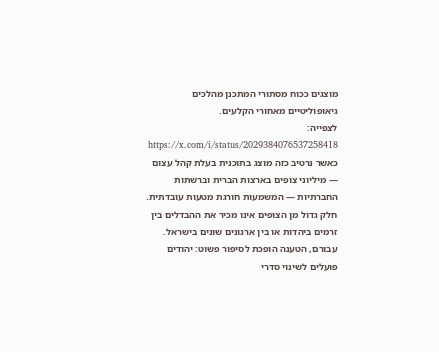מוצגים ככוח מסתורי המתכנן מהלכים גיאופוליטיים מאחורי הקלעים.
לצפייה: https://x.com/i/status/2029384076537258418
כאשר נרטיב כזה מוצג בתוכנית בעלת קהל עצום — מיליוני צופים בארצות הברית וברשתות החברתיות — המשמעות חורגת מטעות עובדתית. חלק גדול מן הצופים אינו מכיר את ההבדלים בין זרמים ביהדות או בין ארגונים שונים בישראל. עבורם, הטענה הופכת לסיפור פשוט: יהודים פועלים לשינוי סדרי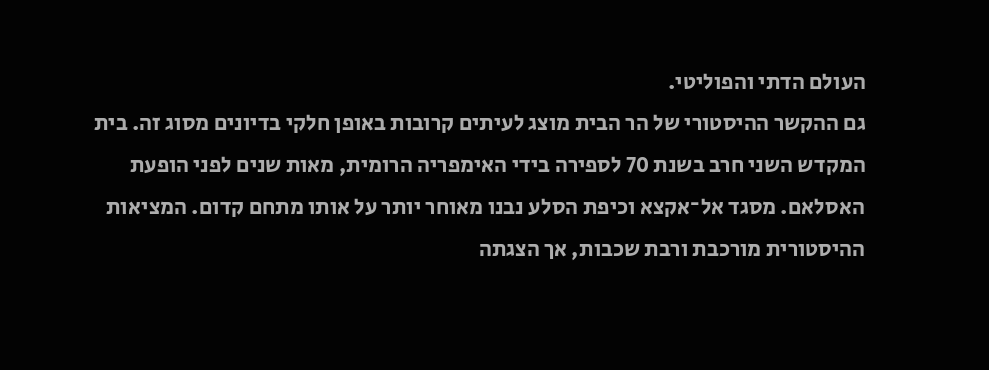העולם הדתי והפוליטי.
גם ההקשר ההיסטורי של הר הבית מוצג לעיתים קרובות באופן חלקי בדיונים מסוג זה. בית המקדש השני חרב בשנת 70 לספירה בידי האימפריה הרומית, מאות שנים לפני הופעת האסלאם. מסגד אל־אקצא וכיפת הסלע נבנו מאוחר יותר על אותו מתחם קדום. המציאות ההיסטורית מורכבת ורבת שכבות, אך הצגתה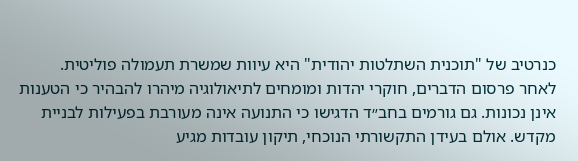כנרטיב של "תוכנית השתלטות יהודית" היא עיוות שמשרת תעמולה פוליטית.
לאחר פרסום הדברים, חוקרי יהדות ומומחים לתיאולוגיה מיהרו להבהיר כי הטענות אינן נכונות. גם גורמים בחב״ד הדגישו כי התנועה אינה מעורבת בפעילות לבניית מקדש. אולם בעידן התקשורתי הנוכחי, תיקון עובדות מגיע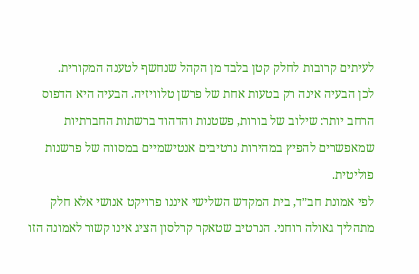לעיתים קרובות לחלק קטן בלבד מן הקהל שנחשף לטענה המקורית.
לכן הבעיה אינה רק בטעות אחת של פרשן טלוויזיה. הבעיה היא הדפוס הרחב יותר: שילוב של בורות, פשטנות והדהוד ברשתות החברתיות שמאפשרים להפיץ במהירות נרטיבים אנטישמיים במסווה של פרשנות פוליטית.
לפי אמונת חב״ד, בית המקדש השלישי איננו פרויקט אנושי אלא חלק מתהליך גאולה רוחני. הנרטיב שטאקר קרלסון הציג אינו קשור לאמונה הזו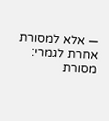— אלא למסורת אחרת לגמרי: מסורת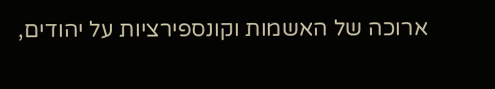ארוכה של האשמות וקונספירציות על יהודים,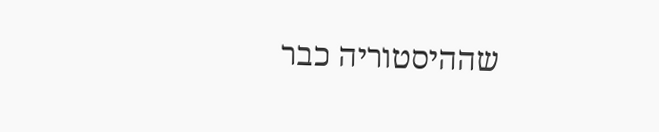שההיסטוריה כבר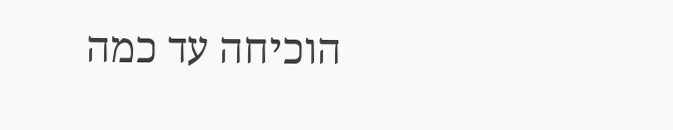הוכיחה עד כמה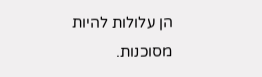הן עלולות להיות מסוכנות.